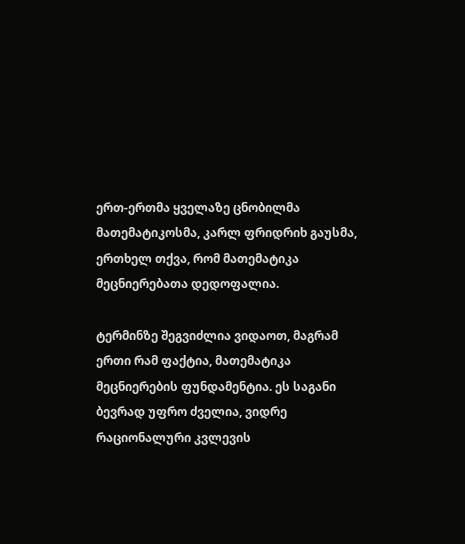ერთ-ერთმა ყველაზე ცნობილმა მათემატიკოსმა, კარლ ფრიდრიხ გაუსმა, ერთხელ თქვა, რომ მათემატიკა მეცნიერებათა დედოფალია.

ტერმინზე შეგვიძლია ვიდაოთ, მაგრამ ერთი რამ ფაქტია, მათემატიკა მეცნიერების ფუნდამენტია. ეს საგანი ბევრად უფრო ძველია, ვიდრე რაციონალური კვლევის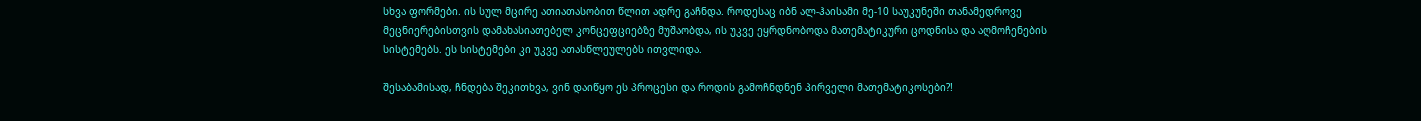სხვა ფორმები. ის სულ მცირე ათიათასობით წლით ადრე გაჩნდა. როდესაც იბნ ალ-ჰაისამი მე-10 საუკუნეში თანამედროვე მეცნიერებისთვის დამახასიათებელ კონცეფციებზე მუშაობდა, ის უკვე ეყრდნობოდა მათემატიკური ცოდნისა და აღმოჩენების სისტემებს. ეს სისტემები კი უკვე ათასწლეულებს ითვლიდა.

შესაბამისად, ჩნდება შეკითხვა, ვინ დაიწყო ეს პროცესი და როდის გამოჩნდნენ პირველი მათემატიკოსები?!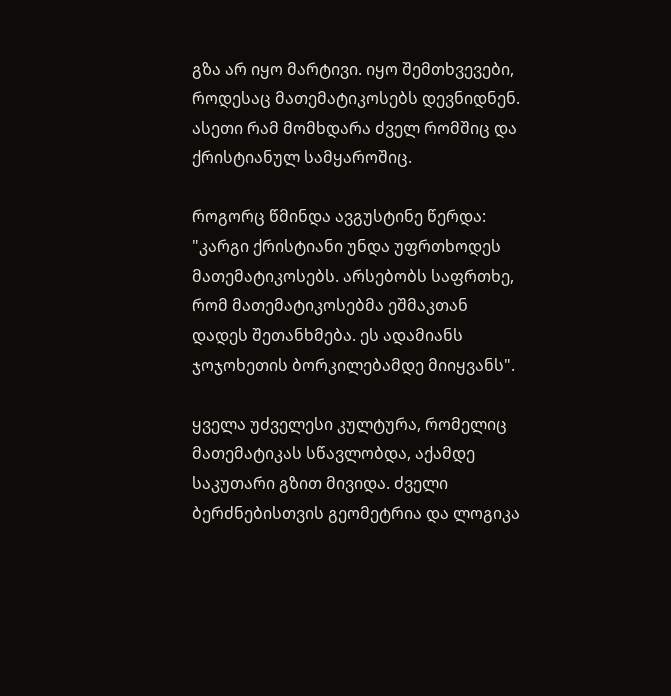გზა არ იყო მარტივი. იყო შემთხვევები, როდესაც მათემატიკოსებს დევნიდნენ. ასეთი რამ მომხდარა ძველ რომშიც და ქრისტიანულ სამყაროშიც.

როგორც წმინდა ავგუსტინე წერდა: "კარგი ქრისტიანი უნდა უფრთხოდეს მათემატიკოსებს. არსებობს საფრთხე, რომ მათემატიკოსებმა ეშმაკთან დადეს შეთანხმება. ეს ადამიანს ჯოჯოხეთის ბორკილებამდე მიიყვანს".

ყველა უძველესი კულტურა, რომელიც მათემატიკას სწავლობდა, აქამდე საკუთარი გზით მივიდა. ძველი ბერძნებისთვის გეომეტრია და ლოგიკა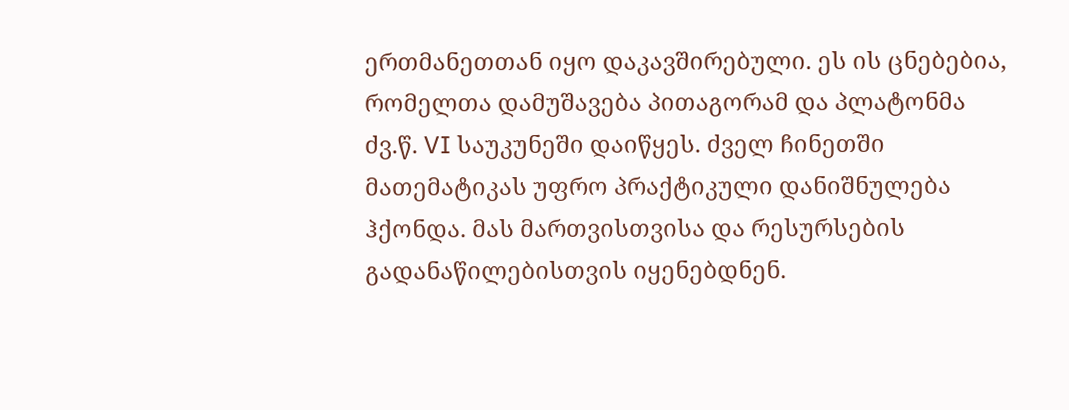ერთმანეთთან იყო დაკავშირებული. ეს ის ცნებებია, რომელთა დამუშავება პითაგორამ და პლატონმა ძვ.წ. VI საუკუნეში დაიწყეს. ძველ ჩინეთში მათემატიკას უფრო პრაქტიკული დანიშნულება ჰქონდა. მას მართვისთვისა და რესურსების გადანაწილებისთვის იყენებდნენ.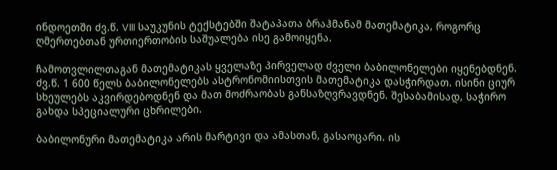ინდოეთში ძვ.წ. VIII საუკუნის ტექსტებში შატაპათა ბრაჰმანამ მათემატიკა, როგორც ღმერთებთან ურთიერთობის საშუალება ისე გამოიყენა.

ჩამოთვლილთაგან მათემატიკას ყველაზე პირველად ძველი ბაბილონელები იყენებდნენ. ძვ.წ. 1 600 წელს ბაბილონელებს ასტრონომიისთვის მათემატიკა დასჭირდათ. ისინი ციურ სხეულებს აკვირდებოდნენ და მათ მოძრაობას განსაზღვრავდნენ. შესაბამისად, საჭირო გახდა სპეციალური ცხრილები.

ბაბილონური მათემატიკა არის მარტივი და ამასთან, გასაოცარი. ის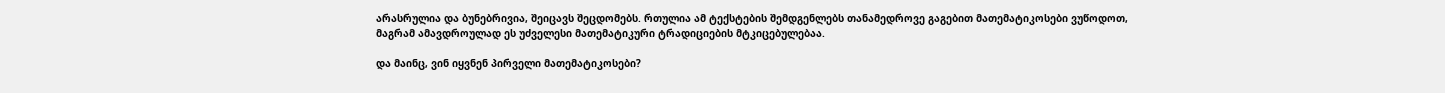არასრულია და ბუნებრივია, შეიცავს შეცდომებს. რთულია ამ ტექსტების შემდგენლებს თანამედროვე გაგებით მათემატიკოსები ვუწოდოთ, მაგრამ ამავდროულად ეს უძველესი მათემატიკური ტრადიციების მტკიცებულებაა.

და მაინც, ვინ იყვნენ პირველი მათემატიკოსები?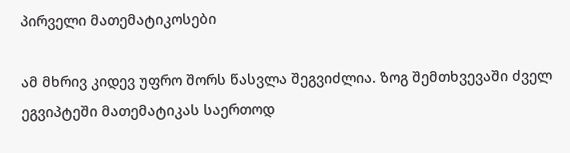პირველი მათემატიკოსები

ამ მხრივ კიდევ უფრო შორს წასვლა შეგვიძლია. ზოგ შემთხვევაში ძველ ეგვიპტეში მათემატიკას საერთოდ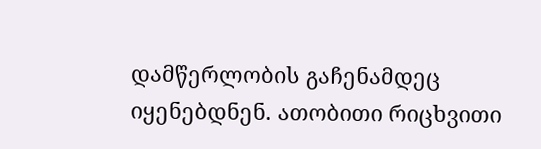დამწერლობის გაჩენამდეც იყენებდნენ. ათობითი რიცხვითი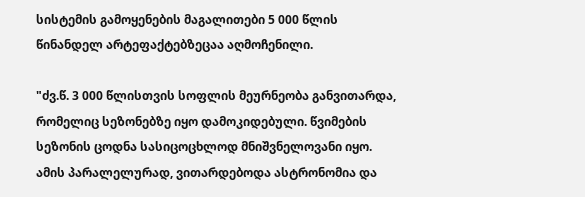სისტემის გამოყენების მაგალითები 5 000 წლის წინანდელ არტეფაქტებზეცაა აღმოჩენილი.

"ძვ.წ. 3 000 წლისთვის სოფლის მეურნეობა განვითარდა, რომელიც სეზონებზე იყო დამოკიდებული. წვიმების სეზონის ცოდნა სასიცოცხლოდ მნიშვნელოვანი იყო. ამის პარალელურად, ვითარდებოდა ასტრონომია და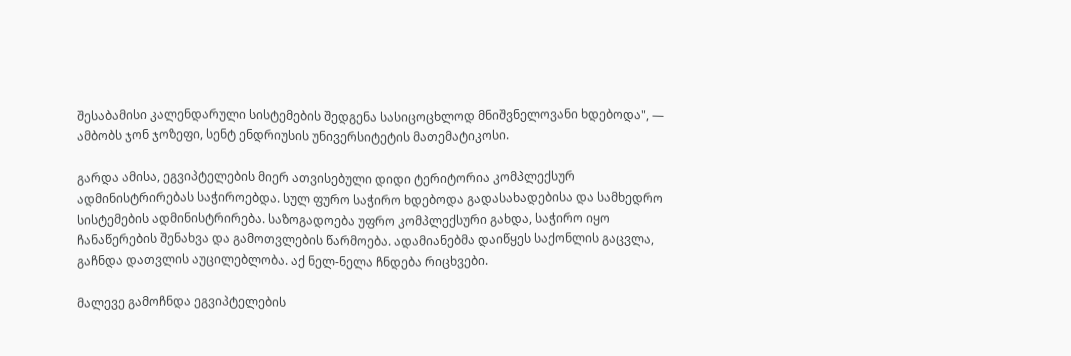შესაბამისი კალენდარული სისტემების შედგენა სასიცოცხლოდ მნიშვნელოვანი ხდებოდა", — ამბობს ჯონ ჯოზეფი, სენტ ენდრიუსის უნივერსიტეტის მათემატიკოსი.

გარდა ამისა, ეგვიპტელების მიერ ათვისებული დიდი ტერიტორია კომპლექსურ ადმინისტრირებას საჭიროებდა. სულ ფურო საჭირო ხდებოდა გადასახადებისა და სამხედრო სისტემების ადმინისტრირება. საზოგადოება უფრო კომპლექსური გახდა, საჭირო იყო ჩანაწერების შენახვა და გამოთვლების წარმოება. ადამიანებმა დაიწყეს საქონლის გაცვლა, გაჩნდა დათვლის აუცილებლობა. აქ ნელ-ნელა ჩნდება რიცხვები.

მალევე გამოჩნდა ეგვიპტელების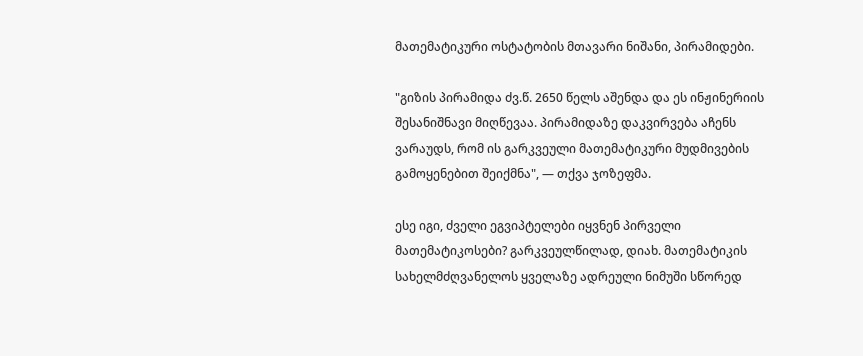მათემატიკური ოსტატობის მთავარი ნიშანი, პირამიდები.

"გიზის პირამიდა ძვ.წ. 2650 წელს აშენდა და ეს ინჟინერიის შესანიშნავი მიღწევაა. პირამიდაზე დაკვირვება აჩენს ვარაუდს, რომ ის გარკვეული მათემატიკური მუდმივების გამოყენებით შეიქმნა", — თქვა ჯოზეფმა.

ესე იგი, ძველი ეგვიპტელები იყვნენ პირველი მათემატიკოსები? გარკვეულწილად, დიახ. მათემატიკის სახელმძღვანელოს ყველაზე ადრეული ნიმუში სწორედ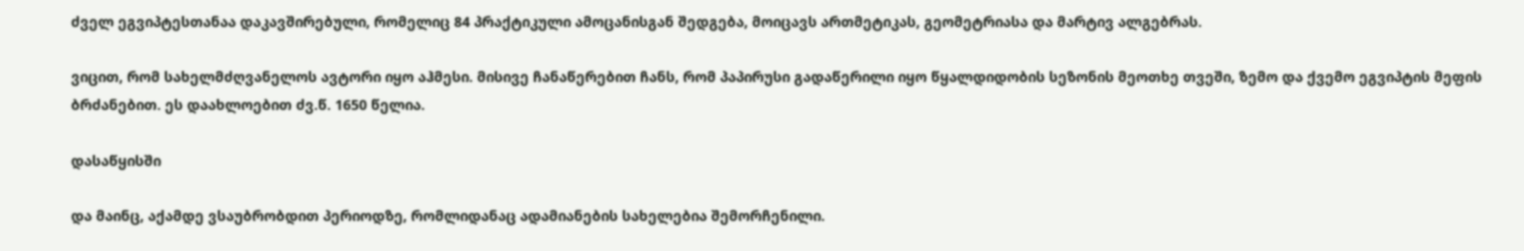ძველ ეგვიპტესთანაა დაკავშირებული, რომელიც 84 პრაქტიკული ამოცანისგან შედგება, მოიცავს ართმეტიკას, გეომეტრიასა და მარტივ ალგებრას.

ვიცით, რომ სახელმძღვანელოს ავტორი იყო აჰმესი. მისივე ჩანაწერებით ჩანს, რომ პაპირუსი გადაწერილი იყო წყალდიდობის სეზონის მეოთხე თვეში, ზემო და ქვემო ეგვიპტის მეფის ბრძანებით. ეს დაახლოებით ძვ.წ. 1650 წელია.

დასაწყისში

და მაინც, აქამდე ვსაუბრობდით პერიოდზე, რომლიდანაც ადამიანების სახელებია შემორჩენილი.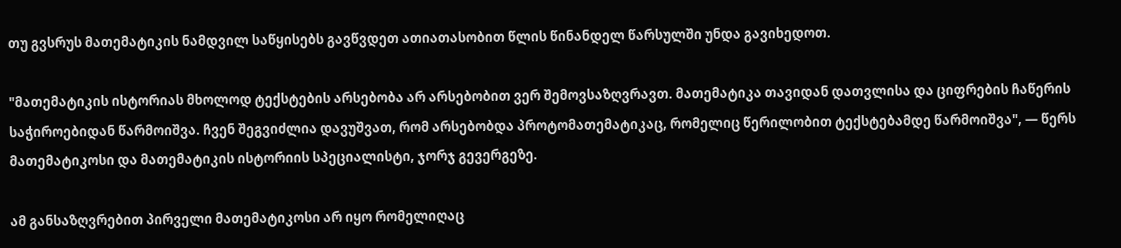თუ გვსრუს მათემატიკის ნამდვილ საწყისებს გავწვდეთ ათიათასობით წლის წინანდელ წარსულში უნდა გავიხედოთ.

"მათემატიკის ისტორიას მხოლოდ ტექსტების არსებობა არ არსებობით ვერ შემოვსაზღვრავთ. მათემატიკა თავიდან დათვლისა და ციფრების ჩაწერის საჭიროებიდან წარმოიშვა. ჩვენ შეგვიძლია დავუშვათ, რომ არსებობდა პროტომათემატიკაც, რომელიც წერილობით ტექსტებამდე წარმოიშვა", — წერს მათემატიკოსი და მათემატიკის ისტორიის სპეციალისტი, ჯორჯ გევერგეზე.

ამ განსაზღვრებით პირველი მათემატიკოსი არ იყო რომელიღაც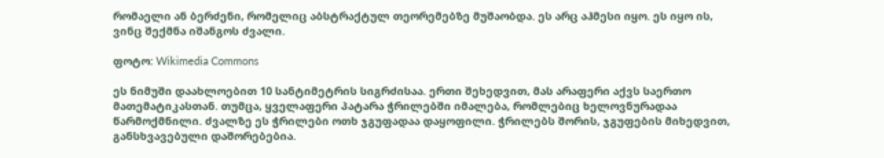რომაელი ან ბერძენი, რომელიც აბსტრაქტულ თეორემებზე მუშაობდა. ეს არც აჰმესი იყო. ეს იყო ის, ვინც შექმნა იშანგოს ძვალი.

ფოტო: Wikimedia Commons

ეს ნიმუში დაახლოებით 10 სანტიმეტრის სიგრძისაა. ერთი შეხედვით, მას არაფერი აქვს საერთო მათემატიკასთან. თუმცა, ყველაფერი პატარა ჭრილებში იმალება, რომლებიც ხელოვნურადაა წარმოქმნილი. ძვალზე ეს ჭრილები ოთხ ჯგუფადაა დაყოფილი. ჭრილებს შორის, ჯგუფების მიხედვით, განსხვავებული დაშორებებია.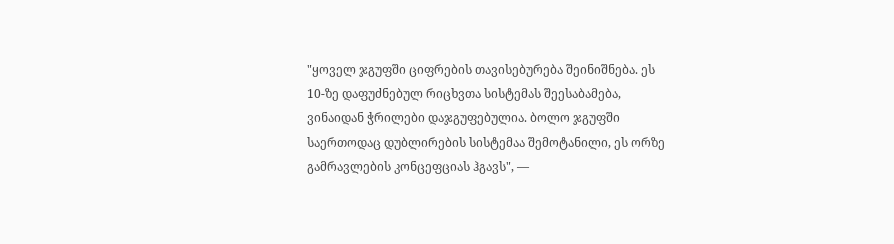"ყოველ ჯგუფში ციფრების თავისებურება შეინიშნება. ეს 10-ზე დაფუძნებულ რიცხვთა სისტემას შეესაბამება, ვინაიდან ჭრილები დაჯგუფებულია. ბოლო ჯგუფში საერთოდაც დუბლირების სისტემაა შემოტანილი, ეს ორზე გამრავლების კონცეფციას ჰგავს", —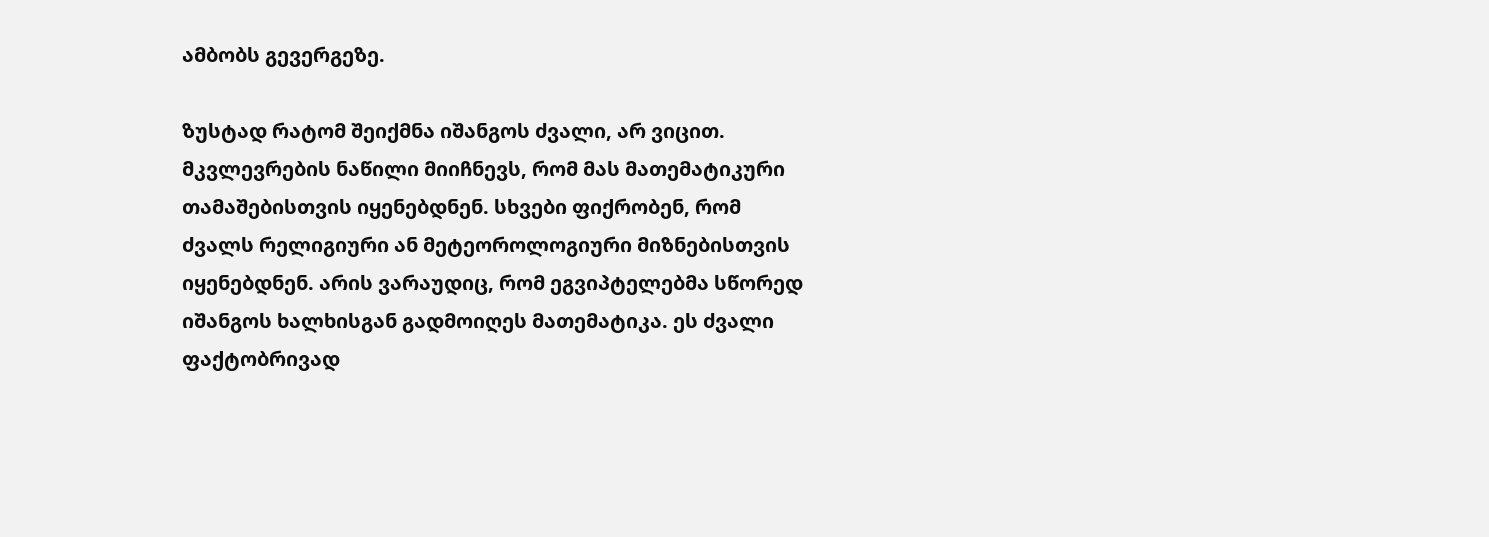ამბობს გევერგეზე.

ზუსტად რატომ შეიქმნა იშანგოს ძვალი, არ ვიცით. მკვლევრების ნაწილი მიიჩნევს, რომ მას მათემატიკური თამაშებისთვის იყენებდნენ. სხვები ფიქრობენ, რომ ძვალს რელიგიური ან მეტეოროლოგიური მიზნებისთვის იყენებდნენ. არის ვარაუდიც, რომ ეგვიპტელებმა სწორედ იშანგოს ხალხისგან გადმოიღეს მათემატიკა. ეს ძვალი ფაქტობრივად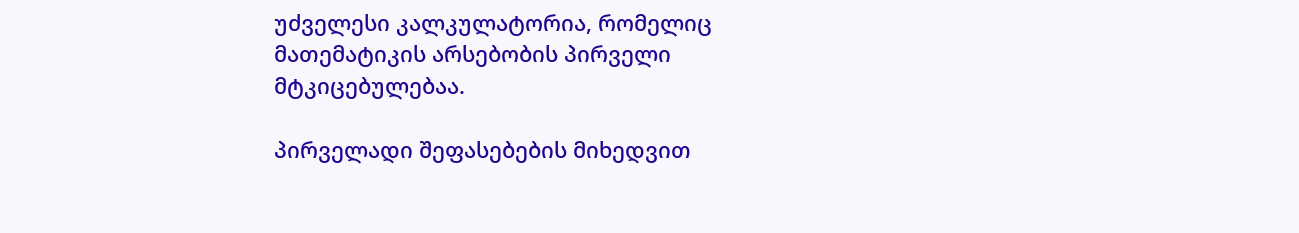უძველესი კალკულატორია, რომელიც მათემატიკის არსებობის პირველი მტკიცებულებაა.

პირველადი შეფასებების მიხედვით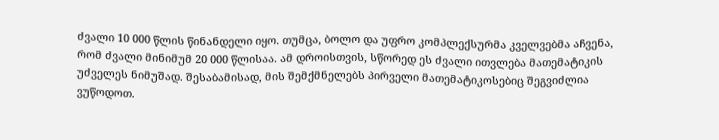ძვალი 10 000 წლის წინანდელი იყო. თუმცა, ბოლო და უფრო კომპლექსურმა კველვებმა აჩვენა, რომ ძვალი მინიმუმ 20 000 წლისაა. ამ დროისთვის, სწორედ ეს ძვალი ითვლება მათემატიკის უძველეს ნიმუშად. შესაბამისად, მის შემქმნელებს პირველი მათემატიკოსებიც შეგვიძლია ვუწოდოთ.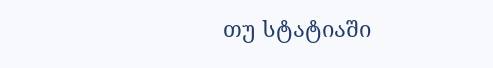თუ სტატიაში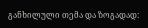განხილული თემა და ზოგადად: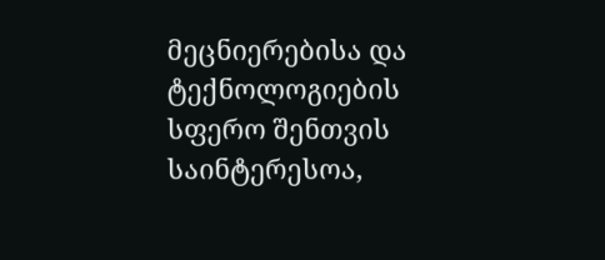მეცნიერებისა და ტექნოლოგიების სფერო შენთვის საინტერესოა,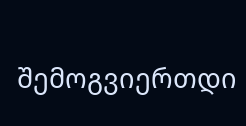შემოგვიერთდი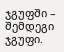ჯგუფში – შემდეგი ჯგუფი.